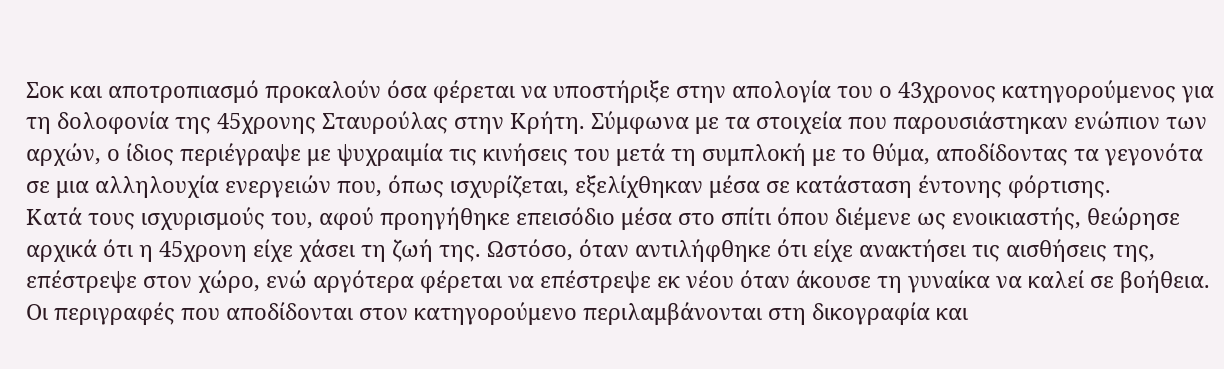Σοκ και αποτροπιασμό προκαλούν όσα φέρεται να υποστήριξε στην απολογία του ο 43χρονος κατηγορούμενος για τη δολοφονία της 45χρονης Σταυρούλας στην Κρήτη. Σύμφωνα με τα στοιχεία που παρουσιάστηκαν ενώπιον των αρχών, ο ίδιος περιέγραψε με ψυχραιμία τις κινήσεις του μετά τη συμπλοκή με το θύμα, αποδίδοντας τα γεγονότα σε μια αλληλουχία ενεργειών που, όπως ισχυρίζεται, εξελίχθηκαν μέσα σε κατάσταση έντονης φόρτισης.
Κατά τους ισχυρισμούς του, αφού προηγήθηκε επεισόδιο μέσα στο σπίτι όπου διέμενε ως ενοικιαστής, θεώρησε αρχικά ότι η 45χρονη είχε χάσει τη ζωή της. Ωστόσο, όταν αντιλήφθηκε ότι είχε ανακτήσει τις αισθήσεις της, επέστρεψε στον χώρο, ενώ αργότερα φέρεται να επέστρεψε εκ νέου όταν άκουσε τη γυναίκα να καλεί σε βοήθεια. Οι περιγραφές που αποδίδονται στον κατηγορούμενο περιλαμβάνονται στη δικογραφία και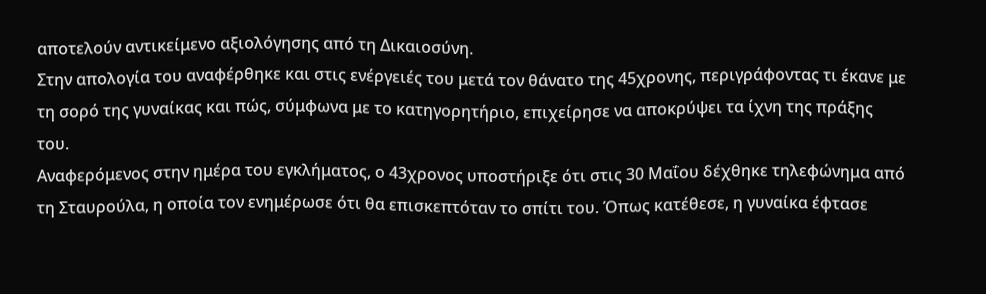αποτελούν αντικείμενο αξιολόγησης από τη Δικαιοσύνη.
Στην απολογία του αναφέρθηκε και στις ενέργειές του μετά τον θάνατο της 45χρονης, περιγράφοντας τι έκανε με τη σορό της γυναίκας και πώς, σύμφωνα με το κατηγορητήριο, επιχείρησε να αποκρύψει τα ίχνη της πράξης του.
Αναφερόμενος στην ημέρα του εγκλήματος, ο 43χρονος υποστήριξε ότι στις 30 Μαΐου δέχθηκε τηλεφώνημα από τη Σταυρούλα, η οποία τον ενημέρωσε ότι θα επισκεπτόταν το σπίτι του. Όπως κατέθεσε, η γυναίκα έφτασε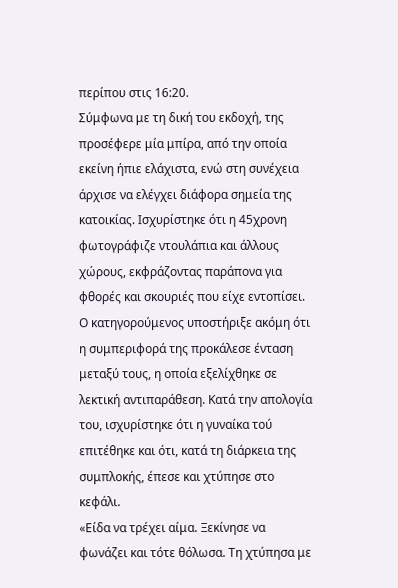περίπου στις 16:20.
Σύμφωνα με τη δική του εκδοχή, της προσέφερε μία μπίρα, από την οποία εκείνη ήπιε ελάχιστα, ενώ στη συνέχεια άρχισε να ελέγχει διάφορα σημεία της κατοικίας. Ισχυρίστηκε ότι η 45χρονη φωτογράφιζε ντουλάπια και άλλους χώρους, εκφράζοντας παράπονα για φθορές και σκουριές που είχε εντοπίσει.
Ο κατηγορούμενος υποστήριξε ακόμη ότι η συμπεριφορά της προκάλεσε ένταση μεταξύ τους, η οποία εξελίχθηκε σε λεκτική αντιπαράθεση. Κατά την απολογία του, ισχυρίστηκε ότι η γυναίκα τού επιτέθηκε και ότι, κατά τη διάρκεια της συμπλοκής, έπεσε και χτύπησε στο κεφάλι.
«Είδα να τρέχει αίμα. Ξεκίνησε να φωνάζει και τότε θόλωσα. Τη χτύπησα με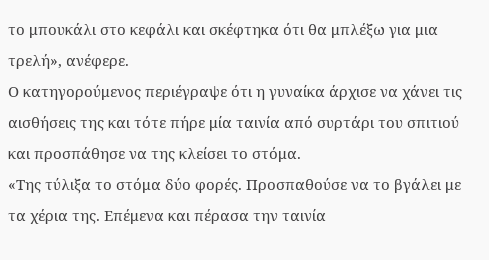το μπουκάλι στο κεφάλι και σκέφτηκα ότι θα μπλέξω για μια τρελή», ανέφερε.
Ο κατηγορούμενος περιέγραψε ότι η γυναίκα άρχισε να χάνει τις αισθήσεις της και τότε πήρε μία ταινία από συρτάρι του σπιτιού και προσπάθησε να της κλείσει το στόμα.
«Της τύλιξα το στόμα δύο φορές. Προσπαθούσε να το βγάλει με τα χέρια της. Επέμενα και πέρασα την ταινία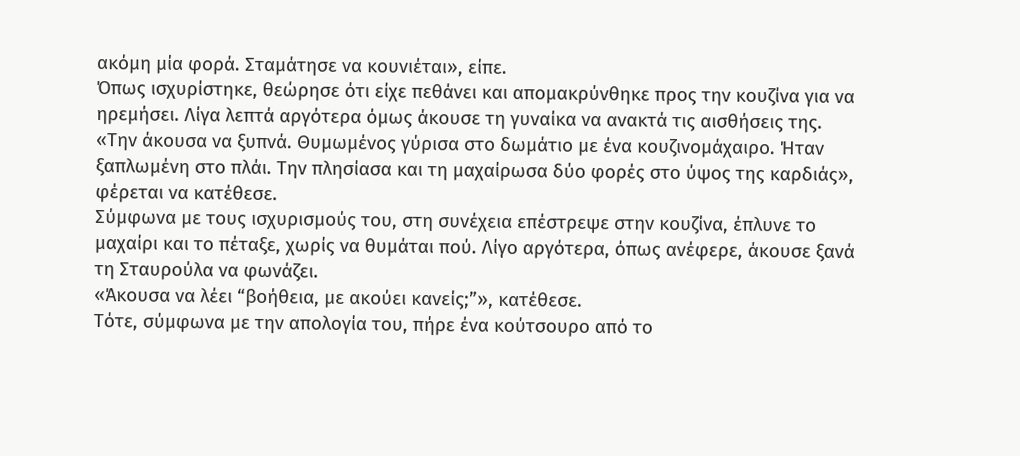ακόμη μία φορά. Σταμάτησε να κουνιέται», είπε.
Όπως ισχυρίστηκε, θεώρησε ότι είχε πεθάνει και απομακρύνθηκε προς την κουζίνα για να ηρεμήσει. Λίγα λεπτά αργότερα όμως άκουσε τη γυναίκα να ανακτά τις αισθήσεις της.
«Την άκουσα να ξυπνά. Θυμωμένος γύρισα στο δωμάτιο με ένα κουζινομάχαιρο. Ήταν ξαπλωμένη στο πλάι. Την πλησίασα και τη μαχαίρωσα δύο φορές στο ύψος της καρδιάς», φέρεται να κατέθεσε.
Σύμφωνα με τους ισχυρισμούς του, στη συνέχεια επέστρεψε στην κουζίνα, έπλυνε το μαχαίρι και το πέταξε, χωρίς να θυμάται πού. Λίγο αργότερα, όπως ανέφερε, άκουσε ξανά τη Σταυρούλα να φωνάζει.
«Άκουσα να λέει “βοήθεια, με ακούει κανείς;”», κατέθεσε.
Τότε, σύμφωνα με την απολογία του, πήρε ένα κούτσουρο από το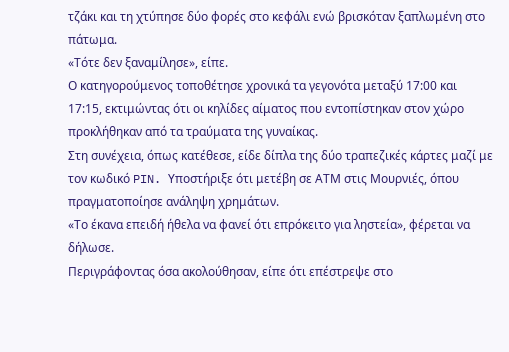τζάκι και τη χτύπησε δύο φορές στο κεφάλι ενώ βρισκόταν ξαπλωμένη στο πάτωμα.
«Τότε δεν ξαναμίλησε», είπε.
Ο κατηγορούμενος τοποθέτησε χρονικά τα γεγονότα μεταξύ 17:00 και 17:15, εκτιμώντας ότι οι κηλίδες αίματος που εντοπίστηκαν στον χώρο προκλήθηκαν από τα τραύματα της γυναίκας.
Στη συνέχεια, όπως κατέθεσε, είδε δίπλα της δύο τραπεζικές κάρτες μαζί με τον κωδικό PIN. Υποστήριξε ότι μετέβη σε ΑΤΜ στις Μουρνιές, όπου πραγματοποίησε ανάληψη χρημάτων.
«Το έκανα επειδή ήθελα να φανεί ότι επρόκειτο για ληστεία», φέρεται να δήλωσε.
Περιγράφοντας όσα ακολούθησαν, είπε ότι επέστρεψε στο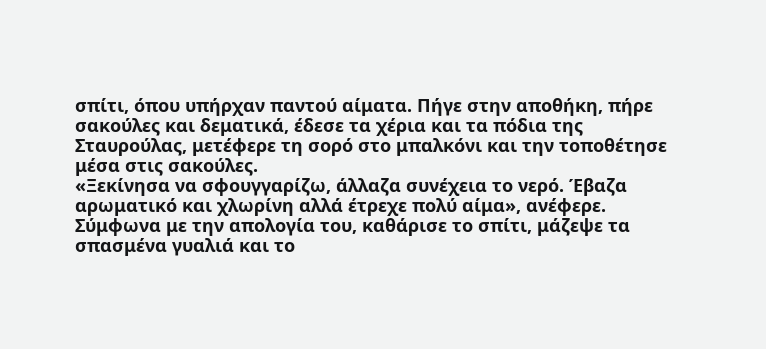σπίτι, όπου υπήρχαν παντού αίματα. Πήγε στην αποθήκη, πήρε σακούλες και δεματικά, έδεσε τα χέρια και τα πόδια της Σταυρούλας, μετέφερε τη σορό στο μπαλκόνι και την τοποθέτησε μέσα στις σακούλες.
«Ξεκίνησα να σφουγγαρίζω, άλλαζα συνέχεια το νερό. Έβαζα αρωματικό και χλωρίνη αλλά έτρεχε πολύ αίμα», ανέφερε.
Σύμφωνα με την απολογία του, καθάρισε το σπίτι, μάζεψε τα σπασμένα γυαλιά και το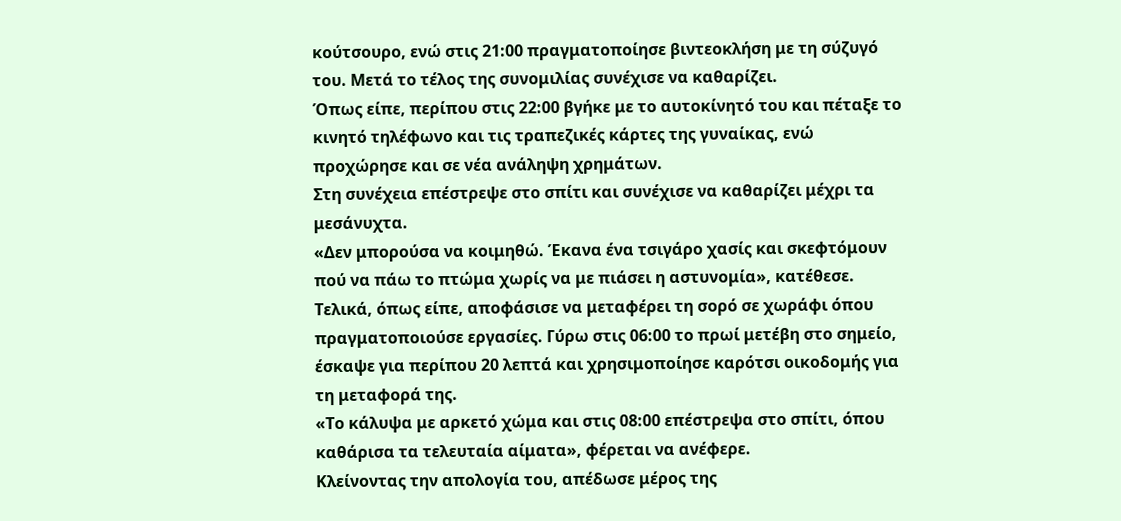κούτσουρο, ενώ στις 21:00 πραγματοποίησε βιντεοκλήση με τη σύζυγό του. Μετά το τέλος της συνομιλίας συνέχισε να καθαρίζει.
Όπως είπε, περίπου στις 22:00 βγήκε με το αυτοκίνητό του και πέταξε το κινητό τηλέφωνο και τις τραπεζικές κάρτες της γυναίκας, ενώ προχώρησε και σε νέα ανάληψη χρημάτων.
Στη συνέχεια επέστρεψε στο σπίτι και συνέχισε να καθαρίζει μέχρι τα μεσάνυχτα.
«Δεν μπορούσα να κοιμηθώ. Έκανα ένα τσιγάρο χασίς και σκεφτόμουν πού να πάω το πτώμα χωρίς να με πιάσει η αστυνομία», κατέθεσε.
Τελικά, όπως είπε, αποφάσισε να μεταφέρει τη σορό σε χωράφι όπου πραγματοποιούσε εργασίες. Γύρω στις 06:00 το πρωί μετέβη στο σημείο, έσκαψε για περίπου 20 λεπτά και χρησιμοποίησε καρότσι οικοδομής για τη μεταφορά της.
«Το κάλυψα με αρκετό χώμα και στις 08:00 επέστρεψα στο σπίτι, όπου καθάρισα τα τελευταία αίματα», φέρεται να ανέφερε.
Κλείνοντας την απολογία του, απέδωσε μέρος της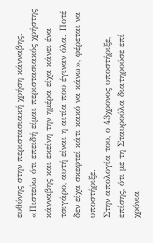ευθύνης στην περιστασιακή χρήση κάνναβης.
«Πιστεύω ότι επειδή είμαι περιστασιακός χρήστης κάνναβης και εκείνη την ημέρα είχα κάνει ένα τσιγάρο, αυτή είναι η αιτία που έγιναν όλα. Ποτέ δεν είχα σκεφτεί κάτι κακό να κάνω», φέρεται να υποστήριξε.
Στην απολογία του, ο 43χρονος υποστήριξε, επίσης, ότι με τη Σταυρούλα διατηρούσε επί χρόνια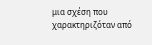μια σχέση που χαρακτηριζόταν από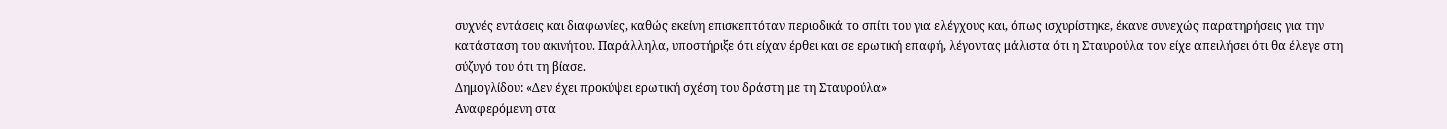συχνές εντάσεις και διαφωνίες, καθώς εκείνη επισκεπτόταν περιοδικά το σπίτι του για ελέγχους και, όπως ισχυρίστηκε, έκανε συνεχώς παρατηρήσεις για την κατάσταση του ακινήτου. Παράλληλα, υποστήριξε ότι είχαν έρθει και σε ερωτική επαφή, λέγοντας μάλιστα ότι η Σταυρούλα τον είχε απειλήσει ότι θα έλεγε στη σύζυγό του ότι τη βίασε.
Δημογλίδου: «Δεν έχει προκύψει ερωτική σχέση του δράστη με τη Σταυρούλα»
Αναφερόμενη στα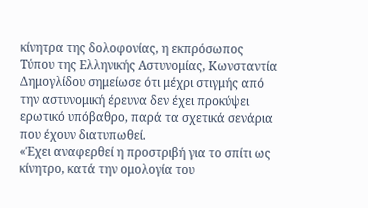κίνητρα της δολοφονίας, η εκπρόσωπος Τύπου της Ελληνικής Αστυνομίας, Κωνσταντία Δημογλίδου σημείωσε ότι μέχρι στιγμής από την αστυνομική έρευνα δεν έχει προκύψει ερωτικό υπόβαθρο, παρά τα σχετικά σενάρια που έχουν διατυπωθεί.
«Έχει αναφερθεί η προστριβή για το σπίτι ως κίνητρο, κατά την ομολογία του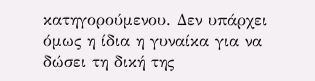κατηγορούμενου. Δεν υπάρχει όμως η ίδια η γυναίκα για να δώσει τη δική της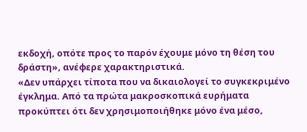εκδοχή, οπότε προς το παρόν έχουμε μόνο τη θέση του δράστη», ανέφερε χαρακτηριστικά.
«Δεν υπάρχει τίποτα που να δικαιολογεί το συγκεκριμένο έγκλημα. Από τα πρώτα μακροσκοπικά ευρήματα προκύπτει ότι δεν χρησιμοποιήθηκε μόνο ένα μέσο,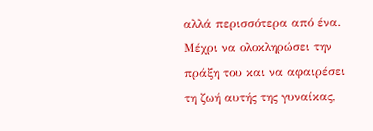αλλά περισσότερα από ένα. Μέχρι να ολοκληρώσει την πράξη του και να αφαιρέσει τη ζωή αυτής της γυναίκας,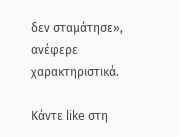δεν σταμάτησε», ανέφερε χαρακτηριστικά.

Κάντε like στη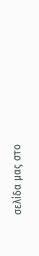σελίδα μας στο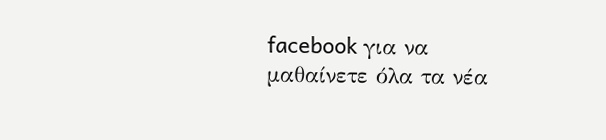facebook για να μαθαίνετε όλα τα νέα